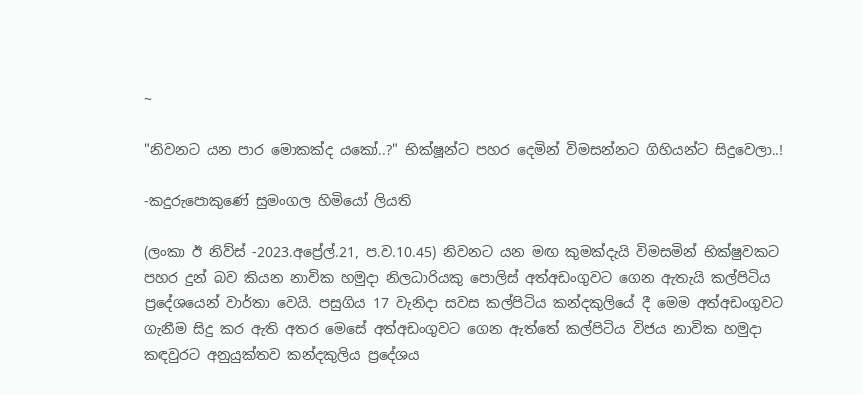~

"නිවනට යන පාර මොකක්ද යකෝ..?" භික්ෂූන්ට පහර දෙමින් විමසන්නට ගිහියන්ට සිදුවෙලා..!

-කදුරුපොකුණේ සුමංගල හිමියෝ ලියති

(ලංකා ඊ නිව්ස් -2023.අප්‍රේල්.21, ප.ව.10.45) නිවනට යන මඟ කුමක්දැයි විමසමින් භික්ෂුවකට පහර දුන් බව කියන නාවික හමුදා නිලධාරියකු පොලිස් අත්අඩංගුවට ගෙන ඇතැයි කල්පිටිය ප්‍රදේශයෙන් වාර්තා වෙයි. පසුගිය 17 වැනිදා සවස කල්පිටිය කන්දකුලියේ දී මෙම අත්අඩංගුවට ගැනීම සිදු කර ඇති අතර මෙසේ අත්අඩංගුවට ගෙන ඇත්තේ කල්පිටිය විජය නාවික හමුදා කඳවුරට අනුයුක්තව කන්දකුලිය ප්‍රදේශය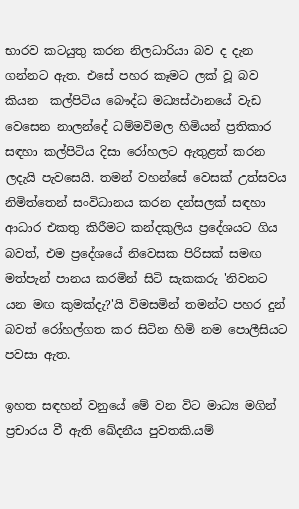භාරව කටයුතු කරන නිලධාරියා බව ද දැන ගන්නට ඇත. එසේ පහර කෑමට ලක් වූ බව කියන  කල්පිටිය බෞද්ධ මධ්‍යස්ථානයේ වැඩ වෙසෙන නාලන්දේ ධම්මවිමල හිමියන් ප්‍රතිකාර සඳහා කල්පිටිය දිසා රෝහලට ඇතුළත් කරන ලදැයි පැවසෙයි. තමන් වහන්සේ වෙසක් උත්සවය නිමිත්තෙන් සංවිධානය කරන දන්සලක් සඳහා ආධාර එකතු කිරීමට කන්දකුලිය ප්‍රදේශයට ගිය බවත්, එම ප්‍රදේශයේ නිවෙසක පිරිසක් සමඟ මත්පැන් පානය කරමින් සිටි සැකකරු 'නිවනට යන මඟ කුමක්දැ?'යි විමසමින් තමන්ට පහර දුන් බවත් රෝහල්ගත කර සිටින හිමි නම පොලීසියට පවසා ඇත.

ඉහත සඳහන් වනුයේ මේ වන විට මාධ්‍ය මගින් ප්‍රචාරය වී ඇති ඛේදනීය පුවතකි.යම්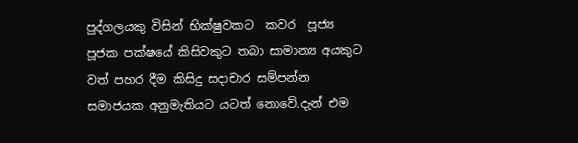පුද්ගලයකු විසින් භික්ෂුවකට  කවර  පූජ්‍ය පූජක පක්ෂයේ කිසිවකුට තබා සාමාන්‍ය අයකුට වත් පහර දීම කිසිදු සදාචාර සම්පන්න සමාජයක අනුමැතියට යටත් නොවේ.දැන් එම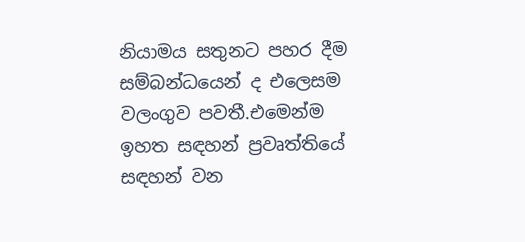නියාමය සතුනට පහර දීම සම්බන්ධයෙන් ද එලෙසම වලංගුව පවතී.එමෙන්ම ඉහත සඳහන් ප්‍රවෘත්තියේ සඳහන් වන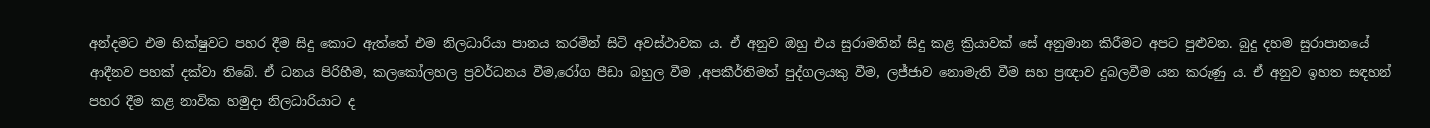අන්දමට එම භික්ෂුවට පහර දීම සිදු කොට ඇත්තේ එම නිලධාරියා පානය කරමින් සිටි අවස්ථාවක ය. ඒ අනුව ඔහු එය සුරාමතින් සිදු කළ ක්‍රියාවක් සේ අනුමාන කිරීමට අපට පුළුවන. බුදු දහම සුරාපානයේ ආදීනව පහක් දක්වා තිබේ. ඒ ධනය පිරිහීම, කලකෝලහල ප්‍රවර්ධනය වීම,රෝග පීඩා බහුල වීම ,අපකීර්තිමත් පුද්ගලයකු වීම, ලජ්ජාව නොමැති වීම සහ ප්‍රඥාව දුබලවීම යන කරුණු ය. ඒ අනුව ඉහත සඳහන් පහර දීම කළ නාවික හමුදා නිලධාරියාට ද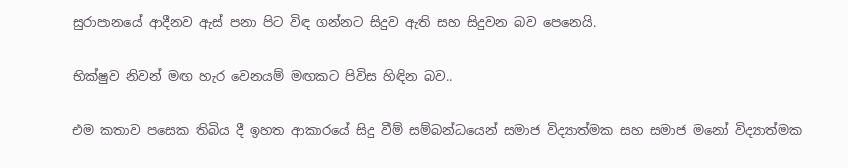සුරාපානයේ ආදීනව ඇස් පනා පිට විඳ ගන්නට සිදුව ඇති සහ සිදුවන බව පෙනෙයි.

භික්ෂුව නිවන් මඟ හැර වෙනයම් මඟකට පිවිස හිඳින බව..

එම කතාව පසෙක තිබිය දී ඉහත ආකාරයේ සිදු වීම් සම්බන්ධයෙන් සමාජ විද්‍යාත්මක සහ සමාජ මනෝ විද්‍යාත්මක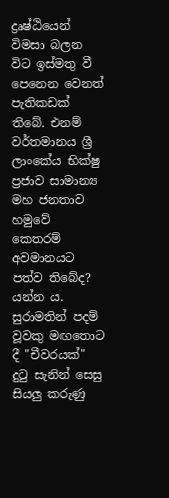ද්‍රෘෂ්ඨියෙන් විමසා බලන විට ඉස්මතු වී පෙනෙන වෙනත් පැතිකඩක් තිබේ. එනම් වර්තමානය ශ්‍රී ලාංකේය භික්ෂු ප්‍රජාව සාමාන්‍ය මහ ජනතාව හමුවේ කෙතරම් අවමානයට පත්ව තිබේද? යන්න ය.
සුරාමතින් පදම් වූවකු මඟතොට දී "චීවරයක්" දුටු සැනින් සෙසු සියලු කරුණු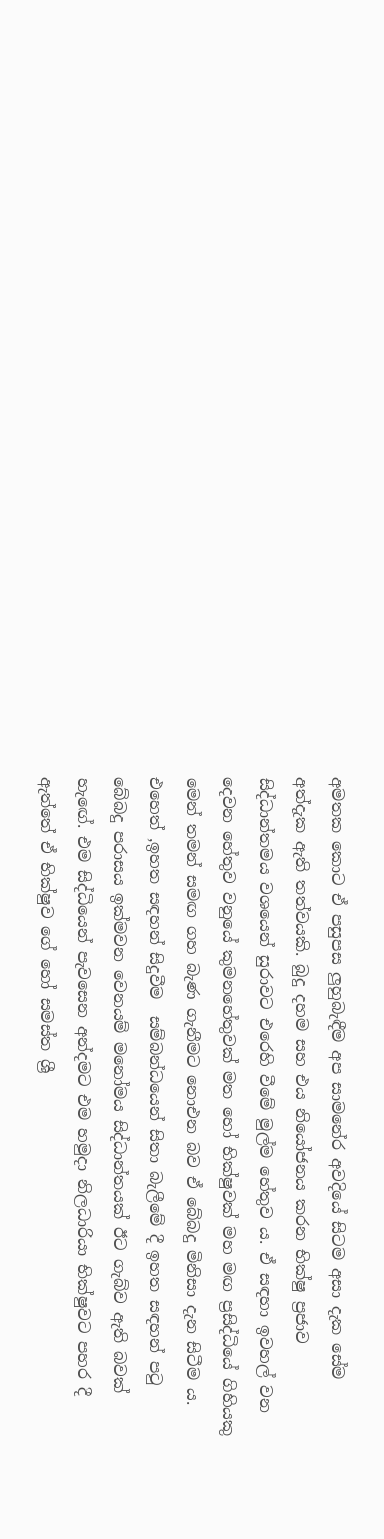අමතක කොට ඒ පසුපස ලුහුබැඳීම අප සාමනේර අවදියේ සිටම අසා දැක සේම අත්දැක ඇති තත්වයකි. බුදු දහම සහ එය නියෝජනය කරන භික්ෂු ප්‍රජාව සිද්ධාන්තමය වශයෙන් සුරාවට එරෙහි වීමේ මුල්ම හේතුව ය. ඒ සඳහා ඉවහල් වන දෙවන හේතුව වනුයේ කුමනහේතුවක් මත හෝ භික්ෂුවක් මහ මඟ ප්‍රසිද්ධියේ ගිහියකු මෙන් තමන් සමඟ ගහ බැණ ගැනීමට නොඑන බව ඒ බේබදු මිනිසා දැන සිටීම ය. එහෙත් ,ඉහත සඳහන් සිදුවීම  සම්බන්ධයෙන් සිතා බැලීමේ දී ඉහත සඳහන් පටු බේබදු පරාසය ඉක්මවන වෙනයම් මනෝමය සිද්ධාන්තයක් ඊට ගැබ්ව ඇති බවක් හැඟේ. එම සිද්ධියෙන් පැවසෙන අන්දමට එම හමුදා නිලධාරියා භික්ෂුවට පහර දී ඇත්තේ ඒ භික්ෂුව ගේ හෝ සමස්ත ශ්‍රී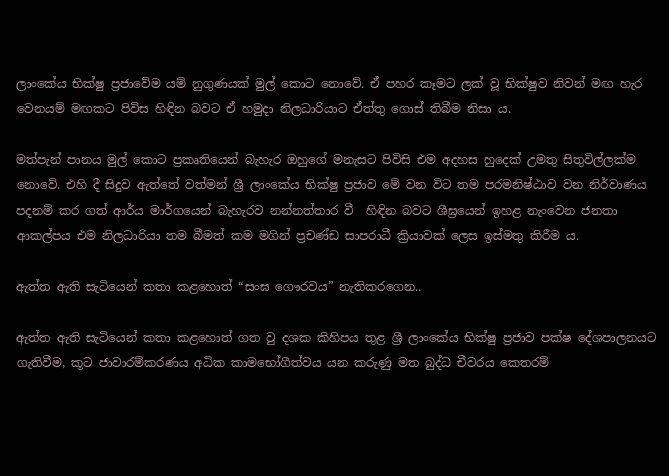ලාංකේය භික්ෂු ප්‍රජාවේම යම් නුගුණයක් මුල් කොට නොවේ. ඒ පහර කෑමට ලක් වූ භික්ෂුව නිවන් මඟ හැර වෙනයම් මඟකට පිවිස හිඳින බවට ඒ හමුදා නිලධාරියාට ඒත්තු ගොස් තිබීම නිසා ය.

මත්පැන් පානය මුල් කොට ප්‍රකෘතියෙන් බැහැර ඔහුගේ මනැසට පිවිසි එම අදහස හුදෙක් උමතු සිතුවිල්ලක්ම නොවේ. එහි දී සිදුව ඇත්තේ වත්මන් ශ්‍රී ලාංකේය භික්ෂු ප්‍රජාව මේ වන විට තම පරමනිෂ්ඨාව වන නිර්වාණය පදනම් කර ගත් ආර්ය මාර්ගයෙන් බැහැරව නන්නත්තාර වී  හිඳින බවට ශීඝ්‍රයෙන් ඉහළ නැංවෙන ජනතා ආකල්පය එම නිලධාරියා තම බීමත් කම මගින් ප්‍රචණ්ඩ සාපරාධී ක්‍රියාවක් ලෙස ඉස්මතු කිරීම ය.

ඇත්ත ඇති සැටියෙන් කතා කළහොත් “සංඝ ගෞරවය” නැතිකරගෙන..

ඇත්ත ඇති සැටියෙන් කතා කළහොත් ගත වු දශක කිහිපය තුළ ශ්‍රී ලාංකේය භික්ෂු ප්‍රජාව පක්ෂ දේශපාලනයට ගැතිවීම, කූට ජාවාරම්කරණය අධික කාමභෝගීත්වය යන කරුණු මත බුද්ධ චීවරය කෙතරම්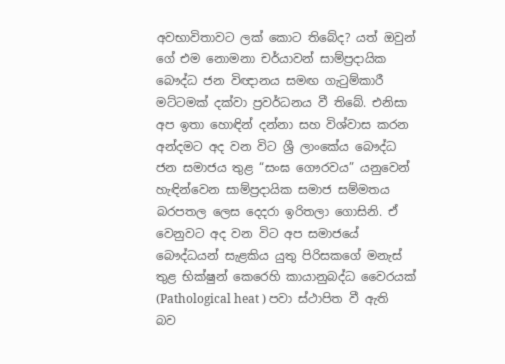අවභාවිතාවට ලක් කොට තිබේද? යත් ඔවුන් ගේ එම නොමනා චර්යාවන් සාම්ප්‍රදායික බෞද්ධ ජන විඥානය සමඟ ගැටුම්කාරී මට්ටමක් දක්වා ප්‍රවර්ධනය වී තිබේ. එනිසා අප ඉතා හොඳින් දන්නා සහ විශ්වාස කරන අන්දමට අද වන විට ශ්‍රී ලාංකේය බෞද්ධ ජන සමාජය තුළ “සංඝ ගෞරවය” යනුවෙන් හැඳින්වෙන සාම්ප්‍රදායික සමාජ සම්මතය බරපතල ලෙස දෙදරා ඉරිතලා ගොසිනි. ඒ වෙනුවට අද වන විට අප සමාජයේ බෞද්ධයන් සැළකිය යුතු පිරිසකගේ මනැස් තුළ භික්ෂුන් කෙරෙහි කායානුබද්ධ වෛරයක් (Pathological heat ) පවා ස්ථාපිත වී ඇති බව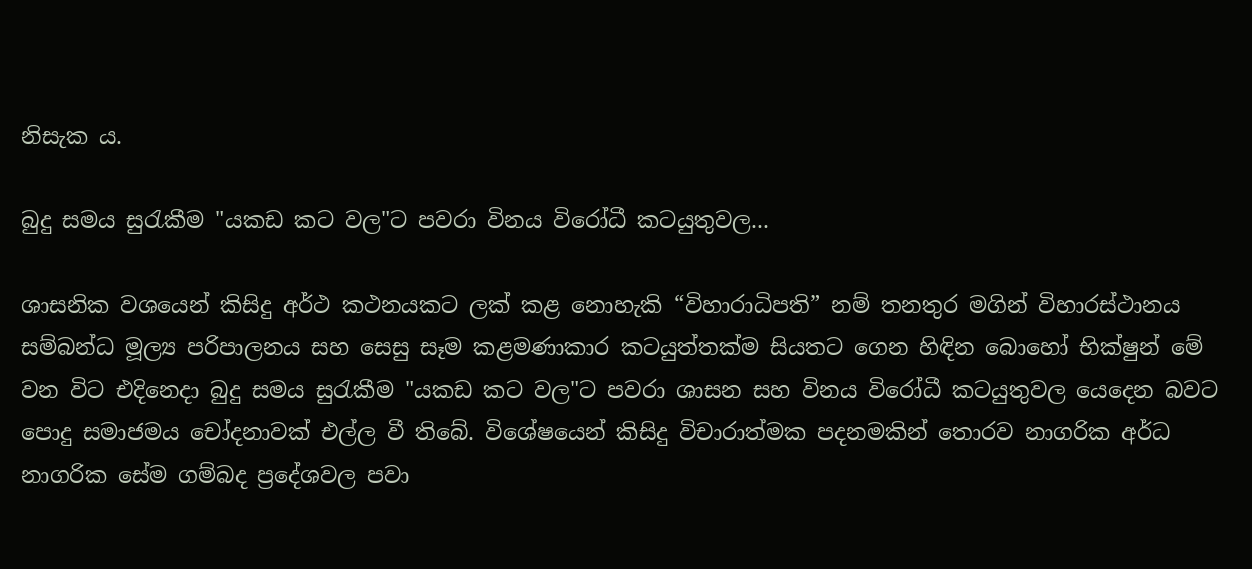නිසැක ය.

බුදු සමය සුරැකීම "යකඩ කට වල"ට පවරා විනය විරෝධී කටයුතුවල...

ශාසනික වශයෙන් කිසිදු අර්ථ කථනයකට ලක් කළ නොහැකි “විහාරාධිපති” නම් තනතුර මගින් විහාරස්ථානය සම්බන්ධ මූල්‍ය පරිපාලනය සහ සෙසු සෑම කළමණාකාර කටයුත්තක්ම සියතට ගෙන හිඳින බොහෝ භික්ෂුන් මේ වන විට එදිනෙදා බුදු සමය සුරැකීම "යකඩ කට වල"ට පවරා ශාසන සහ විනය විරෝධී කටයුතුවල යෙදෙන බවට පොදු සමාජමය චෝදනාවක් එල්ල වී තිබේ. විශේෂයෙන් කිසිදු විචාරාත්මක පදනමකින් තොරව නාගරික අර්ධ නාගරික සේම ගම්බද ප්‍රදේශවල පවා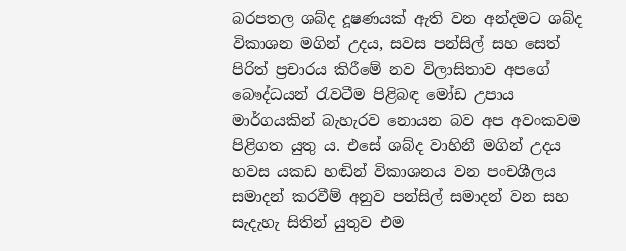බරපතල ශබ්ද දූෂණයක් ඇති වන අන්දමට ශබ්ද විකාශන මගින් උදය, සවස පන්සිල් සහ සෙත් පිරිත් ප්‍රචාරය කිරීමේ නව විලාසිතාව අපගේ බෞද්ධයන් රැවටීම පිළිබඳ මෝඩ උපාය මාර්ගයකින් බැහැරව නොයන බව අප අවංකවම පිළිගත යුතු ය. එසේ ශබ්ද වාහිනී මගින් උදය හවස යකඩ හඬින් විකාශනය වන පංචශීලය සමාදන් කරවීම් අනුව පන්සිල් සමාදන් වන සහ සැදැහැ සිතින් යුතුව එම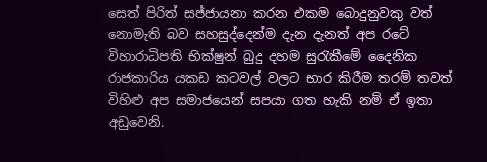සෙත් පිරිත් සජ්ජායනා කරන එකම බොදුනුවකු වත් නොමැති බව සහසුද්දෙන්ම දැන දැනත් අප රටේ විහාරාධිපති භික්ෂුන් බුදු දහම සුරැකීමේ දෛනික රාජකාරිය යකඩ කටවල් වලට භාර කිරීම තරම් තවත් විහිළු අප සමාජයෙන් සපයා ගත හැකි නම් ඒ ඉතා අඩුවෙනි.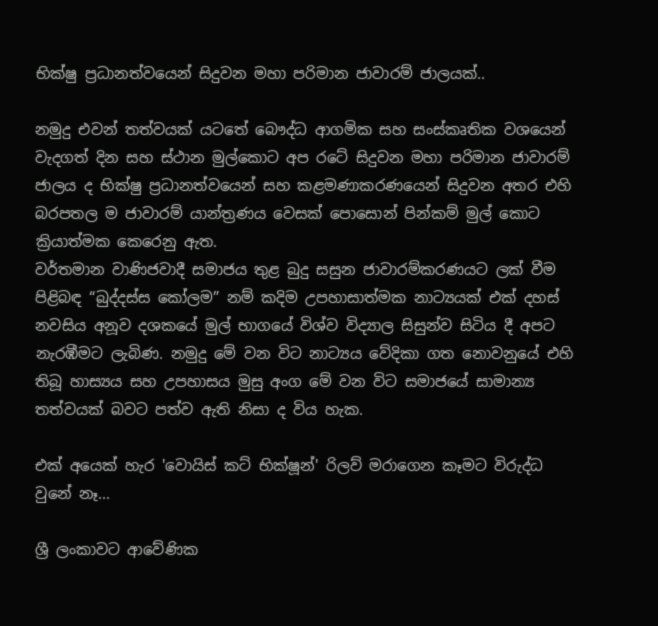භික්ෂු ප්‍රධානත්වයෙන් සිදුවන මහා පරිමාන ජාවාරම් ජාලයක්..

නමුදු එවන් තත්වයක් යටතේ බෞද්ධ ආගමික සහ සංස්කෘතික වශයෙන් වැදගත් දින සහ ස්ථාන මුල්කොට අප රටේ සිදුවන මහා පරිමාන ජාවාරම් ජාලය ද භික්ෂු ප්‍රධානත්වයෙන් සහ කළමණාකරණයෙන් සිදුවන අතර එහි බරපතල ම ජාවාරම් යාන්ත්‍රණය වෙසක් පොසොන් පින්කම් මුල් කොට ක්‍රියාත්මක කෙරෙනු ඇත.
වර්තමාන වාණිජවාදී සමාජය තුළ බුදු සසුන ජාවාරම්කරණයට ලක් වීම පිළිබඳ “බුද්දස්ස කෝලම” නම් කදිම උපහාසාත්මක නාට්‍යයක් එක් දහස් නවසිය අනූව දශකයේ මුල් භාගයේ විශ්ව විද්‍යාල සිසුන්ව සිටිය දී අපට නැරඹීමට ලැබිණ. නමුදු මේ වන විට නාට්‍යය වේදිකා ගත නොවනුයේ එහි තිබූ හාස්‍යය සහ උපහාසය මුසු අංග මේ වන විට සමාජයේ සාමාන්‍ය තත්වයක් බවට පත්ව ඇති නිසා ද විය හැක.

එක් අයෙක් හැර 'වොයිස් කට් භික්ෂූන්' රිලව් මරාගෙන කෑමට විරුද්ධ වුනේ නෑ...

ශ්‍රී ලංකාවට ආවේණික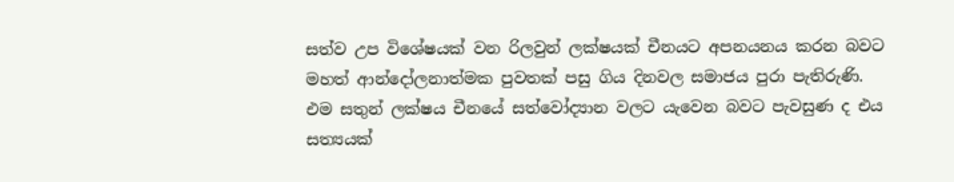සත්ව උප විශේෂයක් වන රිලවුන් ලක්ෂයක් චීනයට අපනයනය කරන බවට මහත් ආන්දෝලනාත්මක පුවතක් පසු ගිය දිනවල සමාජය පුරා පැතිරුණි. එම සතුන් ලක්ෂය චීනයේ සත්වෝද්‍යාන වලට යැවෙන බවට පැවසුණ ද එය සත්‍යයක්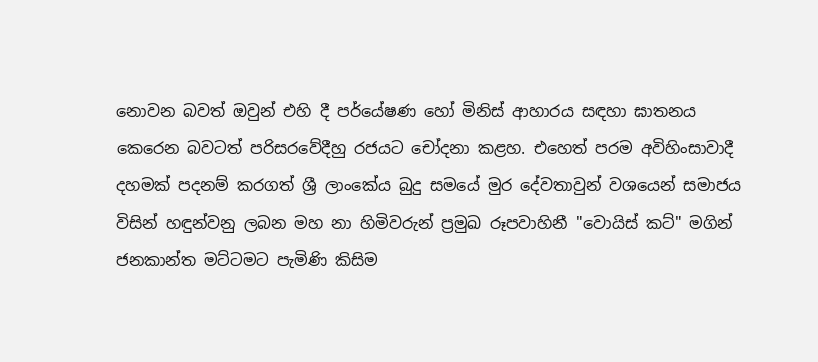නොවන බවත් ඔවුන් එහි දී පර්යේෂණ හෝ මිනිස් ආහාරය සඳහා ඝාතනය කෙරෙන බවටත් පරිසරවේදීහු රජයට චෝදනා කළහ. එහෙත් පරම අවිහිංසාවාදී දහමක් පදනම් කරගත් ශ්‍රී ලාංකේය බුදු සමයේ මුර දේවතාවුන් වශයෙන් සමාජය විසින් හඳුන්වනු ලබන මහ නා හිමිවරුන් ප්‍රමුඛ රූපවාහිනී "වොයිස් කට්" මගින් ජනකාන්ත මට්ටමට පැමිණි කිසිම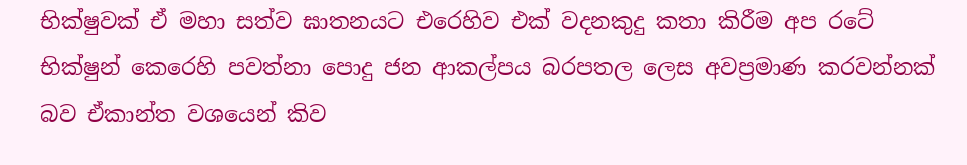භික්ෂුවක් ඒ මහා සත්ව ඝාතනයට එරෙහිව එක් වදනකුදු කතා කිරීම අප රටේ භික්ෂුන් කෙරෙහි පවත්නා පොදු ජන ආකල්පය බරපතල ලෙස අවප්‍රමාණ කරවන්නක් බව ඒකාන්ත වශයෙන් කිව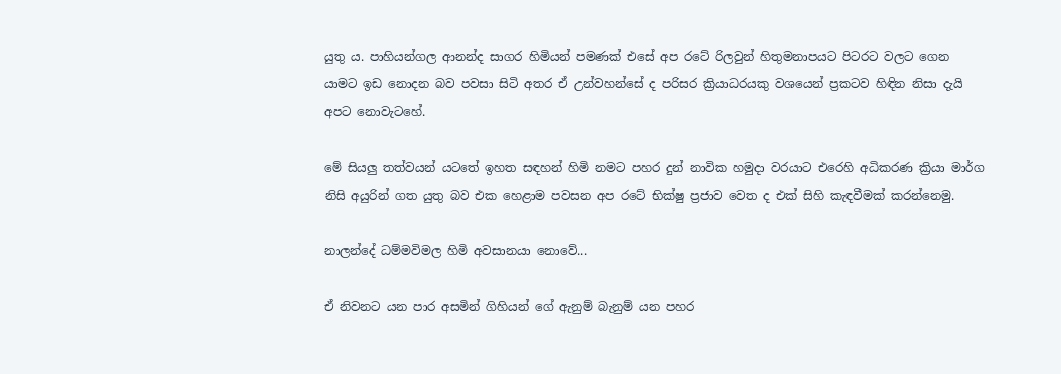යුතු ය. පාහියන්ගල ආනන්ද සාගර හිමියන් පමණක් එසේ අප රටේ රිලවුන් හිතුමනාපයට පිටරට වලට ගෙන යාමට ඉඩ නොදන බව පවසා සිටි අතර ඒ උන්වහන්සේ ද පරිසර ක්‍රියාධරයකු වශයෙන් ප්‍රකටව හිඳින නිසා දැයි අපට නොවැටහේ.

මේ සියලු තත්වයන් යටතේ ඉහත සඳහන් හිමි නමට පහර දුන් නාවික හමුදා වරයාට එරෙහි අධිකරණ ක්‍රියා මාර්ග නිසි අයුරින් ගත යුතු බව එක හෙළාම පවසන අප රටේ භික්ෂු ප්‍රජාව වෙත ද එක් සිහි කැඳවීමක් කරන්නෙමු.

නාලන්දේ ධම්මවිමල හිමි අවසානයා නොවේ...

ඒ නිවනට යන පාර අසමින් ගිහියන් ගේ ඇනුම් බැනුම් යන පහර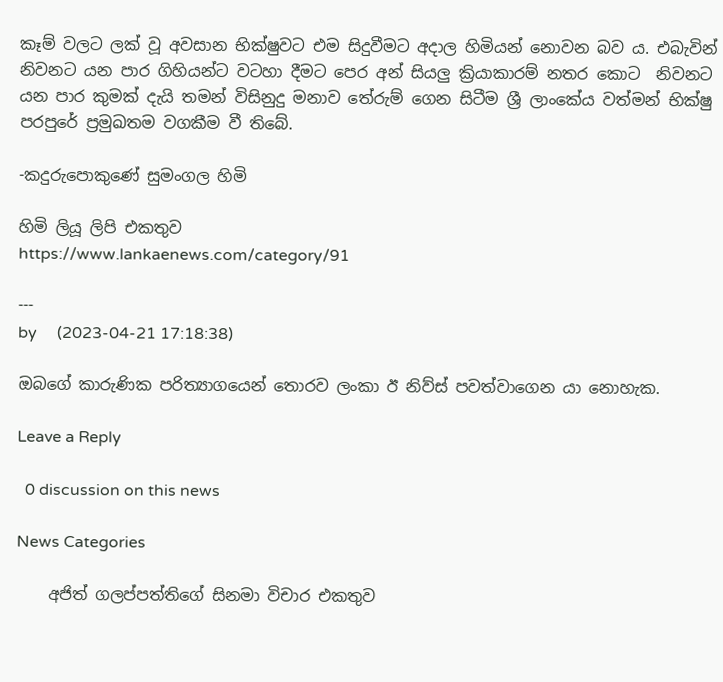කෑම් වලට ලක් වූ අවසාන භික්ෂුවට එම සිදුවීමට අදාල හිමියන් නොවන බව ය. එබැවින් නිවනට යන පාර ගිහියන්ට වටහා දීමට පෙර අන් සියලු ක්‍රියාකාරම් නතර කොට  නිවනට යන පාර කුමක් දැයි තමන් විසිනුදු මනාව තේරුම් ගෙන සිටීම ශ්‍රී ලාංකේය වත්මන් භික්ෂු පරපුරේ ප්‍රමුඛතම වගකීම වී තිබේ.

-කදුරුපොකුණේ සුමංගල හිමි

හිමි ලියූ ලිපි එකතුව
https://www.lankaenews.com/category/91

---
by     (2023-04-21 17:18:38)

ඔබගේ කාරුණික පරිත්‍යාගයෙන් තොරව ලංකා ඊ නිව්ස් පවත්වාගෙන යා නොහැක.

Leave a Reply

  0 discussion on this news

News Categories

    අජිත් ගලප්පත්තිගේ සිනමා විචාර එකතුව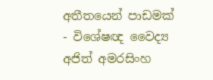අතීතයෙන් පාඩමක් - විශේෂඥ වෛද්‍ය අජිත් අමරසිංහ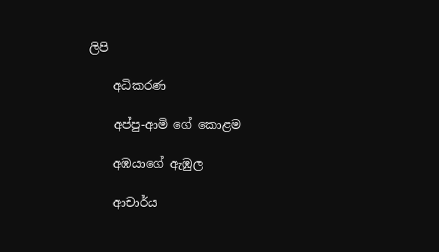ලිපි

    අධිකරණ

    අප්පු-ආමි ගේ ‌කොළම

    අඹයාගේ ඇඹුල

    ආචාර්ය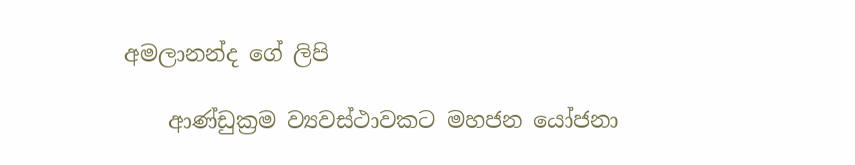අමලානන්ද ‌ගේ ලිපි

    ආණ්ඩුක්‍රම ව්‍යවස්ථාවකට මහජන යෝජනා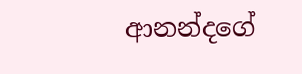ආනන්දගේ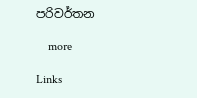පරිවර්තන

    more

Links